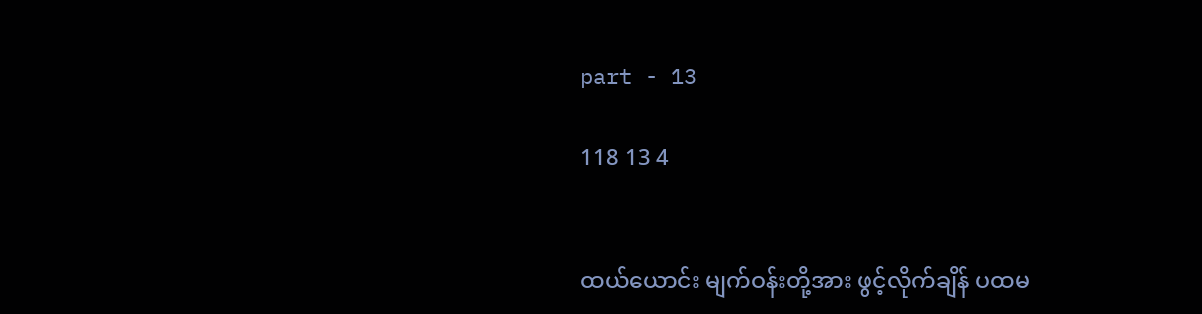part - 13

118 13 4


ထယ်ယောင်း မျက်ဝန်းတို့အား ဖွင့်လိုက်ချိန် ပထမ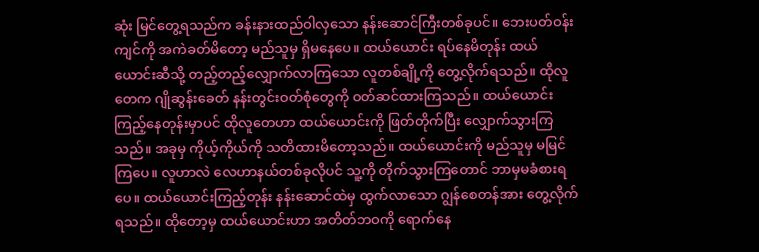ဆုံး မြင်တွေ့ရသည်က ခန်းနားထည်ဝါလှသော နန်းဆောင်ကြီးတစ်ခုပင်။ ဘေးပတ်ဝန်းကျင်ကို အကဲခတ်မိတော့ မည်သူမှ ရှိမနေပေ။ ထယ်ယောင်း ရပ်နေမိတုန်း ထယ်ယောင်းဆီသို့ တည့်တည့်လျှောက်လာကြသော လူတစ်ချို့ကို တွေ့လိုက်ရသည်။ ထိုလူတေက ဂျိုဆွန်းခေတ် နန်းတွင်းဝတ်စုံတွေကို ဝတ်ဆင်ထားကြသည်။ ထယ်ယောင်းကြည့်နေတုန်းမှာပင် ထိုလူတေဟာ ထယ်ယောင်းကို ဖြတ်တိုက်ပြီး လျှောက်သွားကြသည်။ အခုမှ ကိုယ့်ကိုယ်ကို သတိထားမိတော့သည်။ ထယ်ယောင်းကို မည်သူမှ မမြင်ကြပေ။ လူဟာလဲ လေဟာနယ်တစ်ခုလိုပင် သူ့ကို တိုက်သွားကြတောင် ဘာမှမခံစားရပေ။ ထယ်ယောင်းကြည့်တုန်း နန်းဆောင်ထဲမှ ထွက်လာသော ဂျွန်စေတန်အား တွေ့လိုက်ရသည်။ ထိုတော့မှ ထယ်ယောင်းဟာ အတိတ်ဘဝကို ရောက်နေ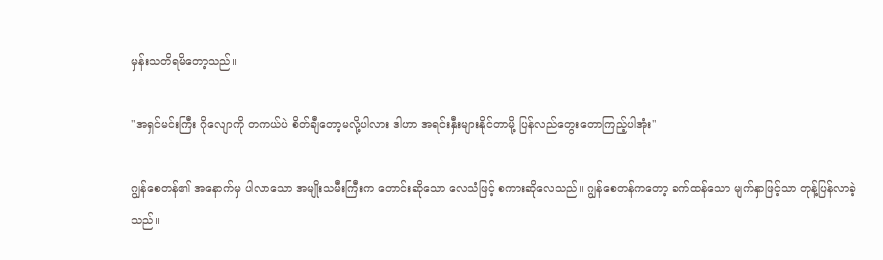မှန်းသတိရမိတော့သည်။

"အရှင်မင်းကြီး ဂိုလျောကို တကယ်ပဲ စိတ်ချီတော့မလို့ပါလား ဒါဟာ အရင်းနှီးများနိုင်တာမို့ ပြန်လည်တွေးတောကြည့်ပါအုံး"

ဂျွန်စေတန်၏ အနောက်မှ ပါလာသော အမျိုးသမီးကြီးက တောင်းဆိုသော လေသံဖြင့် စကားဆိုလေသည်။ ဂျွန်စေတန်ကတော့ ခက်ထန်သော မျက်နှာဖြင့်သာ တုန့်ပြန်လာခဲ့သည်။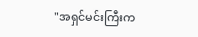"အရှင်မင်းကြီးက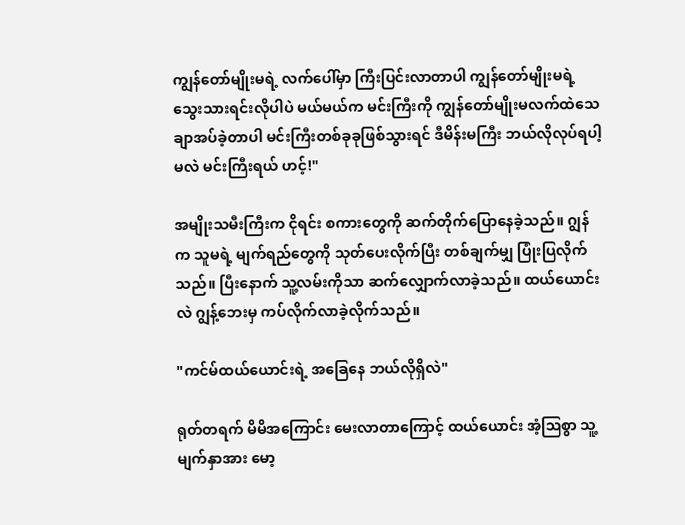ကျွန်တော်မျိုးမရဲ့ လက်ပေါ်မှာ ကြီးပြင်းလာတာပါ ကျွန်တော်မျိုးမရဲ့ သွေးသားရင်းလိုပါပဲ မယ်မယ်က မင်းကြီးကို ကျွန်တော်မျိုးမလက်ထဲသေချာအပ်ခဲ့တာပါ မင်းကြီးတစ်ခုခုဖြစ်သွားရင် ဒီမိန်းမကြီး ဘယ်လိုလုပ်ရပါ့မလဲ မင်းကြီးရယ် ဟင့်!"

အမျိုးသမီးကြီးက ငိုရင်း စကားတွေကို ဆက်တိုက်ပြောနေခဲ့သည်။ ဂျွန်က သူမရဲ့ မျက်ရည်တွေကို သုတ်ပေးလိုက်ပြီး တစ်ချက်မျှ ပြုံးပြလိုက်သည်။ ပြီးနောက် သူ့လမ်းကိုသာ ဆက်လျှောက်လာခဲ့သည်။ ထယ်ယောင်းလဲ ဂျွန့်ဘေးမှ ကပ်လိုက်လာခဲ့လိုက်သည်။

"ကင်မ်ထယ်ယောင်းရဲ့ အခြေနေ ဘယ်လိုရှိလဲ"

ရုတ်တရက် မိမိအကြောင်း မေးလာတာကြောင့် ထယ်ယောင်း အံ့ဩ‌စွာ သူ့မျက်နှာအား မော့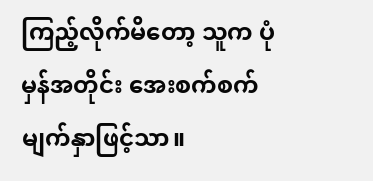ကြည့်လိုက်မိတော့ သူက ပုံမှန်အတိုင်း ‌အေးစက်စက် မျက်နှာဖြင့်သာ။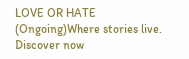LOVE OR HATE (Ongoing)Where stories live. Discover now